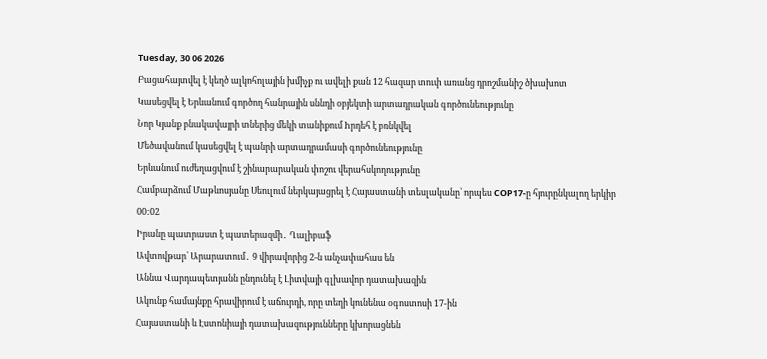Tuesday, 30 06 2026
Բացահայտվել է կեղծ ալկոհոլային խմիչք ու ավելի քան 12 հազար տուփ առանց դրոշմանիշ ծխախոտ
Կասեցվել է Երևանում գործող հանրային սննդի օբյեկտի արտադրական գործունեությունը
Նոր Կյանք բնակավայրի տներից մեկի տանիքում hրդեհ է բռնկվել
Մեծավանում կասեցվել է պանրի արտադրամասի գործունեությունը
Երևանում ուժեղացվում է շինարարական փոշու վերահսկողությունը
Համբարձում Մաթևոսյանը Սեուլում ներկայացրել է Հայաստանի տեսլականը՝ որպես COP17-ը հյուրընկալող երկիր
00:02
Իրանը պատրաստ է պատերազմի․ Ղալիբաֆ
Ավտովթար՝ Արարատում․ 9 վիրավորից 2-ն անչափահաս են
Աննա Վարդապետյանն ընդունել է Լիտվայի գլխավոր դատախազին
Ակունք համայնքը հրավիրում է աճուրդի, որը տեղի կունենա օգոստոսի 17-ին
Հայաստանի և Էստոնիայի դատախազությունները կխորացնեն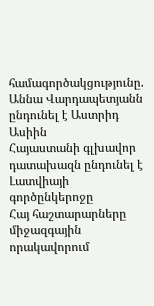համագործակցությունը. Աննա Վարդապետյանն ընդունել է Աստրիդ Ասիին
Հայաստանի գլխավոր դատախազն ընդունել է Լատվիայի գործընկերոջը
Հայ հաշտարարները միջազգային որակավորում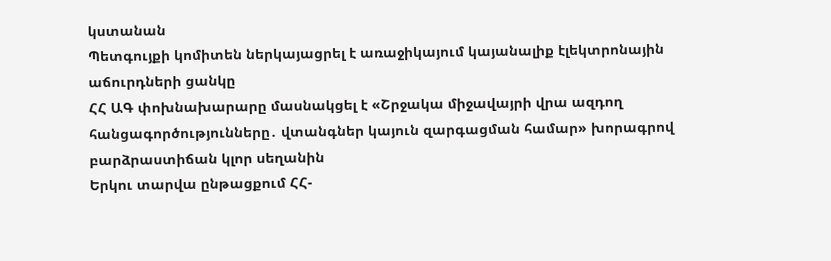կստանան
Պետգույքի կոմիտեն ներկայացրել է առաջիկայում կայանալիք էլեկտրոնային աճուրդների ցանկը
ՀՀ ԱԳ փոխնախարարը մասնակցել է «Շրջակա միջավայրի վրա ազդող հանցագործությունները․ վտանգներ կայուն զարգացման համար» խորագրով բարձրաստիճան կլոր սեղանին
Երկու տարվա ընթացքում ՀՀ-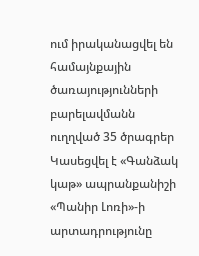ում իրականացվել են համայնքային ծառայությունների բարելավմանն ուղղված 35 ծրագրեր
Կասեցվել է «Գանձակ կաթ» ապրանքանիշի «Պանիր Լոռի»-ի արտադրությունը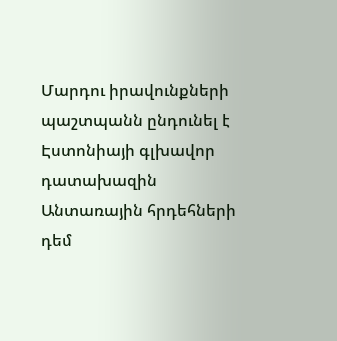Մարդու իրավունքների պաշտպանն ընդունել է Էստոնիայի գլխավոր դատախազին
Անտառային հրդեհների դեմ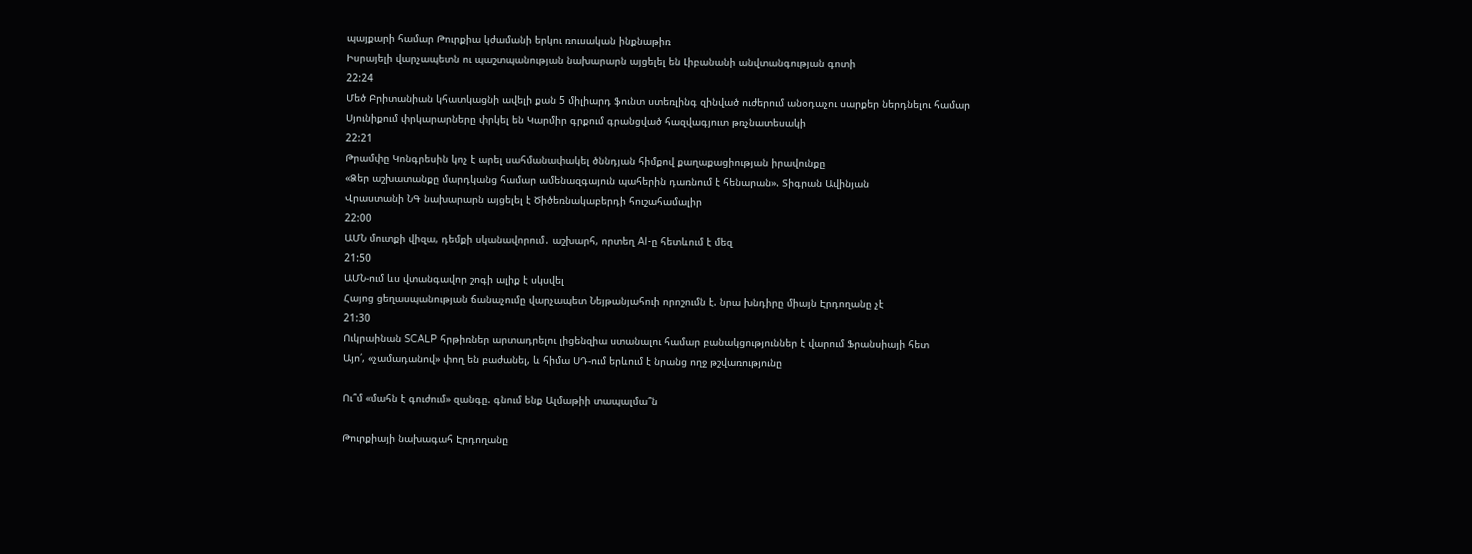պայքարի համար Թուրքիա կժամանի երկու ռուսական ինքնաթիռ
Իսրայելի վարչապետն ու պաշտպանության նախարարն այցելել են Լիբանանի անվտանգության գոտի
22:24
Մեծ Բրիտանիան կհատկացնի ավելի քան 5 միլիարդ ֆունտ ստեռլինգ զինված ուժերում անօդաչու սարքեր ներդնելու համար
Սյունիքում փրկարարները փրկել են Կարմիր գրքում գրանցված հազվագյուտ թռչնատեսակի
22:21
Թրամփը Կոնգրեսին կոչ է արել սահմանափակել ծննդյան հիմքով քաղաքացիության իրավունքը
«Ձեր աշխատանքը մարդկանց համար ամենազգայուն պահերին դառնում է հենարան». Տիգրան Ավինյան
Վրաստանի ՆԳ նախարարն այցելել է Ծիծեռնակաբերդի հուշահամալիր
22:00
ԱՄՆ մուտքի վիզա, դեմքի սկանավորում․ աշխարհ, որտեղ AI-ը հետևում է մեզ
21:50
ԱՄՆ-ում ևս վտանգավոր շոգի ալիք է սկսվել
Հայոց ցեղասպանության ճանաչումը վարչապետ Նեյթանյահուի որոշումն է. նրա խնդիրը միայն Էրդողանը չէ
21:30
Ուկրաինան SCALP հրթիռներ արտադրելու լիցենզիա ստանալու համար բանակցություններ է վարում Ֆրանսիայի հետ
Այո՛, «չամադանով» փող են բաժանել, և հիմա ՍԴ-ում երևում է նրանց ողջ թշվառությունը

Ու՞մ «մահն է գուժում» զանգը. գնում ենք Ալմաթիի տապալմա՞ն

Թուրքիայի նախագահ Էրդողանը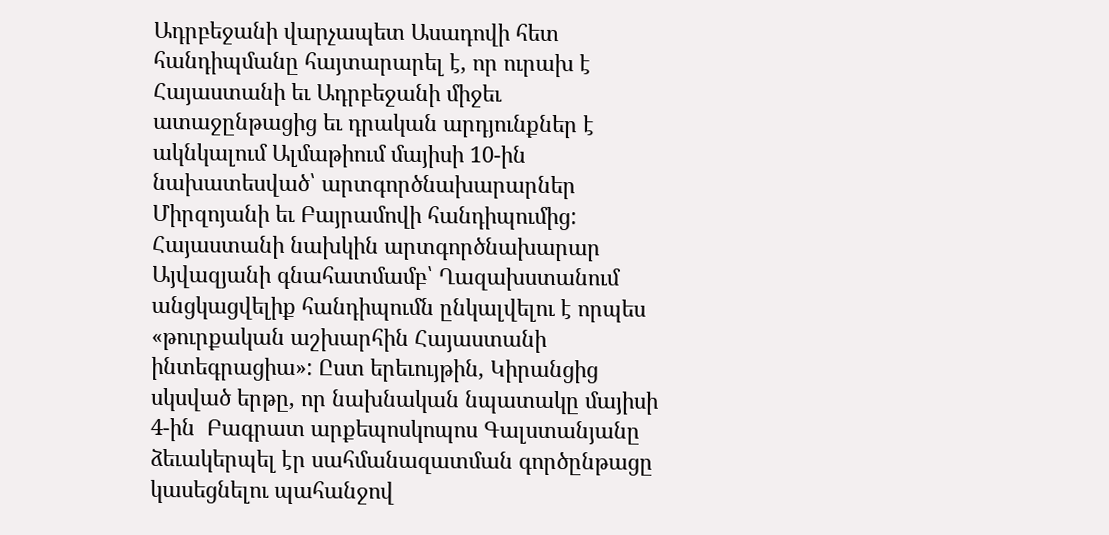Ադրբեջանի վարչապետ Ասադովի հետ հանդիպմանը հայտարարել է, որ ուրախ է Հայաստանի եւ Ադրբեջանի միջեւ ատաջընթացից եւ դրական արդյունքներ է ակնկալում Ալմաթիում մայիսի 10-ին նախատեսված՝ արտգործնախարարներ Միրզոյանի եւ Բայրամովի հանդիպումից: Հայաստանի նախկին արտգործնախարար Այվազյանի գնահատմամբ՝ Ղազախստանում անցկացվելիք հանդիպումն ընկալվելու է որպես «թուրքական աշխարհին Հայաստանի ինտեգրացիա»: Ըստ երեւույթին, Կիրանցից սկսված երթը, որ նախնական նպատակը մայիսի 4-ին  Բագրատ արքեպոսկոպոս Գալստանյանը ձեւակերպել էր սահմանազատման գործընթացը կասեցնելու պահանջով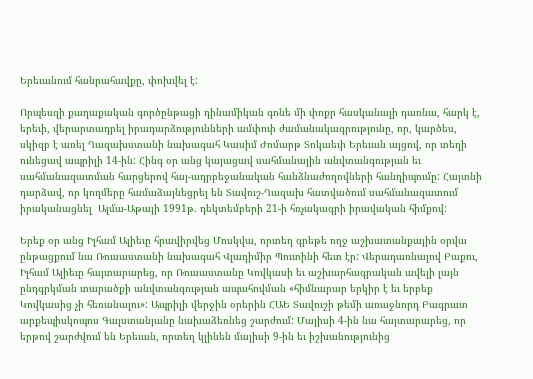Երեւանում հանրահավքը, փոխվել է:

Որպեսզի քաղաքական գործընթացի դինամիկան գոնե մի փոքր հասկանալի դառնա, հարկ է, երեւի, վերարտադրել իրադարձությունների ամփոփ ժամանակագրությունը, որ, կարծես, սկիզբ է առել Ղազախստանի նախագահ Կասիմ Ժոմարթ Տոկաեւի Երեւան այցով, որ տեղի ունեցավ ապրիլի 14-ին: Հինգ օր անց կայացավ սահմանային անվտանգության եւ սահմանազատման հարցերով հայ-ադրբեջանական հանձնաժողովների հանդիպումը: Հայտնի դարձավ, որ կողմերը համաձայնեցրել են Տավուշ-Ղազախ հատվածում սահմանազատում իրականացնել  Ալմա-Աթայի 1991թ. դեկտեմբերի 21-ի հռչակագրի իրավական հիմքով:

Երեք օր անց Իլհամ Ալիեւը հրավիրվեց Մոսկվա, որտեղ գրեթե ողջ աշխատանքային օրվա ընթացքում նա Ռուսաստանի նախագահ Վլադիմիր Պուտինի հետ էր: Վերադառնալով Բաքու, Իլհամ Ալիեւը հայտարարեց, որ Ռուսաստանը Կովկասի եւ աշխարհագրական ավելի լայն ընդգրկման տարածքի անվտանգության ապահովման «հիմնարար երկիր է եւ երբեք Կովկասից չի հեռանալու»: Ապրիլի վերջին օրերին ՀԱԵ Տավուշի թեմի առաջնորդ Բագրատ արքեպիսկոպոս Գալստանյանը նախաձեռնեց շարժում: Մայիսի 4-ին նա հայտարարեց, որ երթով շարժվում են Երեւան, որտեղ կլինեն մայիսի 9-ին եւ իշխանությունից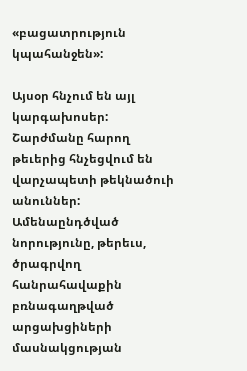«բացատրություն կպահանջեն»:

Այսօր հնչում են այլ կարգախոսեր: Շարժմանը հարող թեւերից հնչեցվում են վարչապետի թեկնածուի անուններ: Ամենաընդծված նորությունը, թերեւս, ծրագրվող հանրահավաքին բռնագաղթված արցախցիների մասնակցության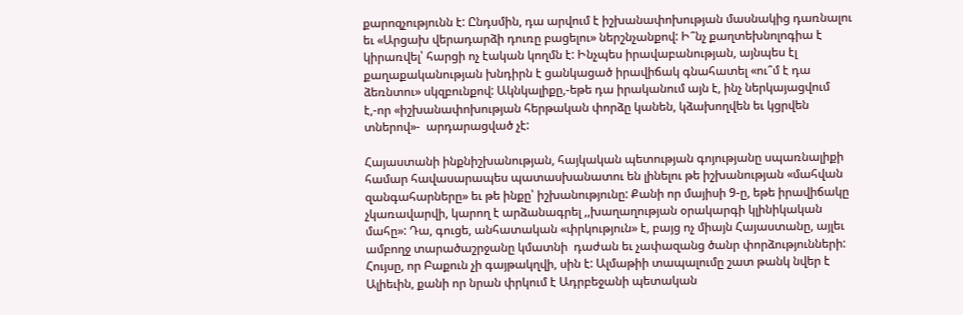քարոզչությունն է: Ընդսմին, դա արվում է իշխանափոխության մասնակից դառնալու եւ «Արցախ վերադարձի դուռը բացելու» ներշնչանքով: Ի՞նչ քաղտեխնոլոգիա է կիրառվել՝ հարցի ոչ էական կողմն է: Ինչպես իրավաբանության, այնպես էլ քաղաքականության խնդիրն է ցանկացած իրավիճակ գնահատել «ու՞մ է դա ձեռնտու» սկզբունքով: Ակնկալիքը,-եթե դա իրականում այն է, ինչ ներկայացվում է,-որ «իշխանափոխության հերթական փորձը կանեն, կձախողվեն եւ կցրվեն տներով»-  արդարացված չէ:

Հայաստանի ինքնիշխանության, հայկական պետության գոյությանը սպառնալիքի համար հավասարապես պատասխանատու են լինելու թե իշխանության «մահվան զանգահարները» եւ թե ինքը՝ իշխանությունը: Քանի որ մայիսի 9-ը, եթե իրավիճակը չկառավարվի, կարող է արձանագրել ,,խաղաղության օրակարգի կլինիկական մահը»: Դա, գուցե, անհատական «փրկություն» է, բայց ոչ միայն Հայաստանը, այլեւ ամբողջ տարածաշրջանը կմատնի  դաժան եւ չափազանց ծանր փորձությունների: Հույսը, որ Բաքուն չի գայթակղվի, սին է: Ալմաթիի տապալումը շատ թանկ նվեր է Ալիեւին, քանի որ նրան փրկում է Ադրբեջանի պետական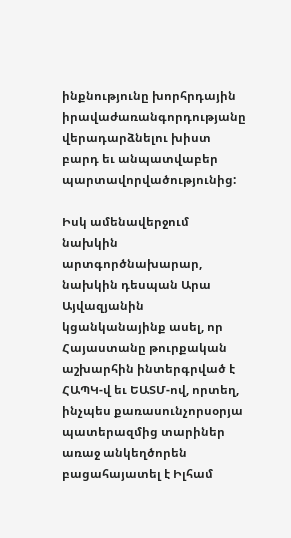ինքնությունը խորհրդային իրավաժառանգորդությանը վերադարձնելու խիստ բարդ եւ անպատվաբեր պարտավորվածությունից:

Իսկ ամենավերջում նախկին արտգործնախարար, նախկին դեսպան Արա Այվազյանին կցանկանայինք ասել, որ Հայաստանը թուրքական աշխարհին ինտերգրված է ՀԱՊԿ-վ եւ ԵԱՏՄ-ով, որտեղ, ինչպես քառասունչորսօրյա պատերազմից տարիներ առաջ անկեղծորեն բացահայատել է Իլհամ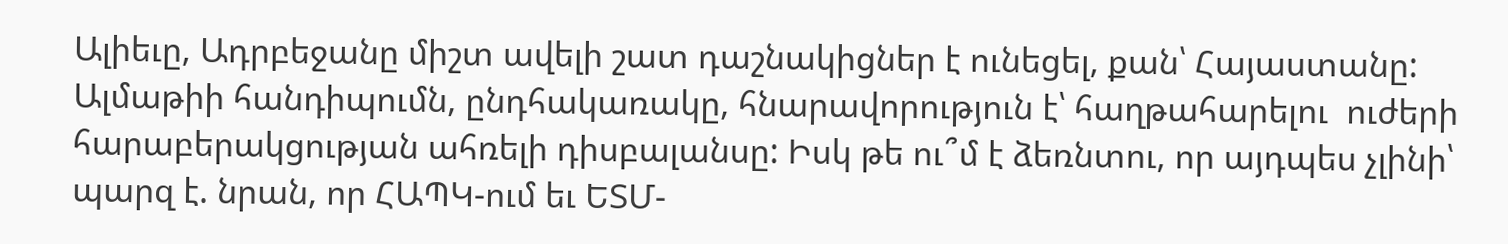Ալիեւը, Ադրբեջանը միշտ ավելի շատ դաշնակիցներ է ունեցել, քան՝ Հայաստանը: Ալմաթիի հանդիպումն, ընդհակառակը, հնարավորություն է՝ հաղթահարելու  ուժերի հարաբերակցության ահռելի դիսբալանսը: Իսկ թե ու՞մ է ձեռնտու, որ այդպես չլինի՝ պարզ է. նրան, որ ՀԱՊԿ-ում եւ ԵՏՄ-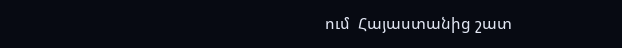ում  Հայաստանից շատ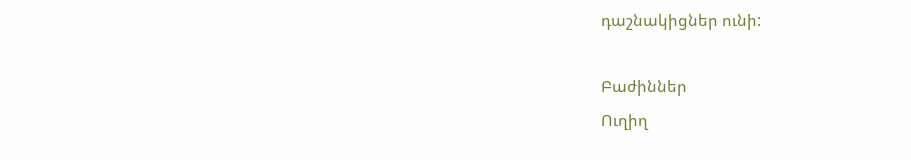դաշնակիցներ ունի:

Բաժիններ
Ուղիղ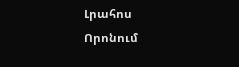Լրահոս
Որոնում